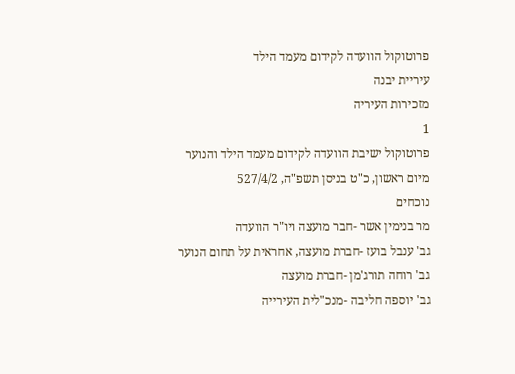פרוטוקול הוועדה לקידום מעמד הילד
עיריית יבנה
מזכירות העיריה
1
פרוטוקול ישיבת הוועדה לקידום מעמד הילד והנוער
מיום ראשון, כ"ט בניסן תשפ"ה, 527/4/2
נוכחים
מר בנימין אשר -חבר מועצה ויו"ר הוועדה
גב' ענבל בועז -חברת מועצה, אחראית על תחום הנוער
גב' רוחה תורג'מן -חברת מועצה
גב' יוספה חליבה -מנכ"לית העירייה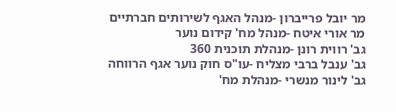מר יובל פרייברון -מנהל האגף לשירותים חברתיים
מר אורי איטח -מנהל מח' קידום נוער
גב' רווית רונן -מנהלת תוכנית 360
גב' ענבל ברבי מצליח -עו"ס חוק נוער אגף הרווחה
גב' לינור מנשרי -מנהלת מח'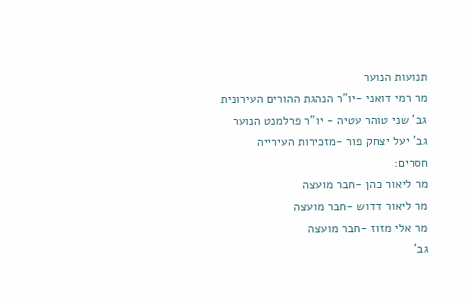תנועות הנוער
מר רמי דואני -יו"ר הנהגת ההורים העירונית
גב' שני טוהר עטיה - יו"ר פרלמנט הנוער
גב' יעל יצחק פור -מזכירות העירייה
חסרים:
מר ליאור כהן -חבר מועצה
מר ליאור דדוש -חבר מועצה
מר אלי מזוז -חבר מועצה
גב'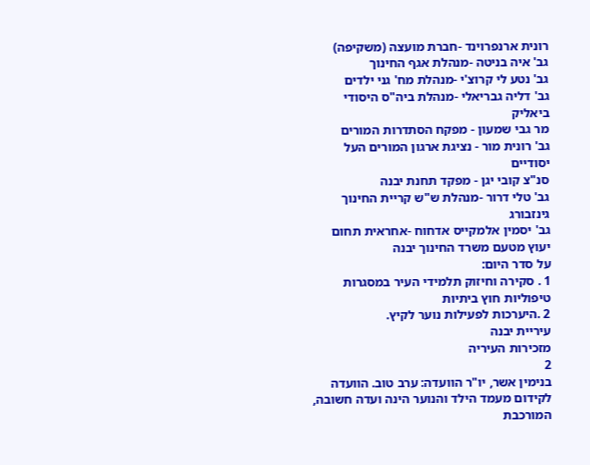רונית ארנפרוינד -חברת מועצה (משקיפה)
גב' איה בניטה -מנהלת אגף החינוך
גב' נטע לי קרוצ'י -מנהלת מח' גני ילדים
גב' דליה גבריאלי -מנהלת ביה"ס היסודי ביאליק
מר גבי שמעון - מפקח הסתדרות המורים
גב' רונית מור - נציגת ארגון המורים העל יסודיים
סנ"צ קובי יגן - מפקד תחנת יבנה
גב' טלי דרור -מנהלת ש"ש קריית החינוך גינזבורג
גב' יסמין אלמקייס אדחוח -אחראית תחום יעוץ מטעם משרד החינוך יבנה
על סדר היום:
1 . סקירה וחיזוק תלמידי העיר במסגרות טיפוליות חוץ ביתיות
2 .היערכות לפעילות נוער לקיץ.
עיריית יבנה
מזכירות העיריה
2
בנימין אשר, יו"ר הוועדה: ערב טוב. הוועדה לקידום מעמד הילד והנוער הינה ועדה חשובה, המורכבת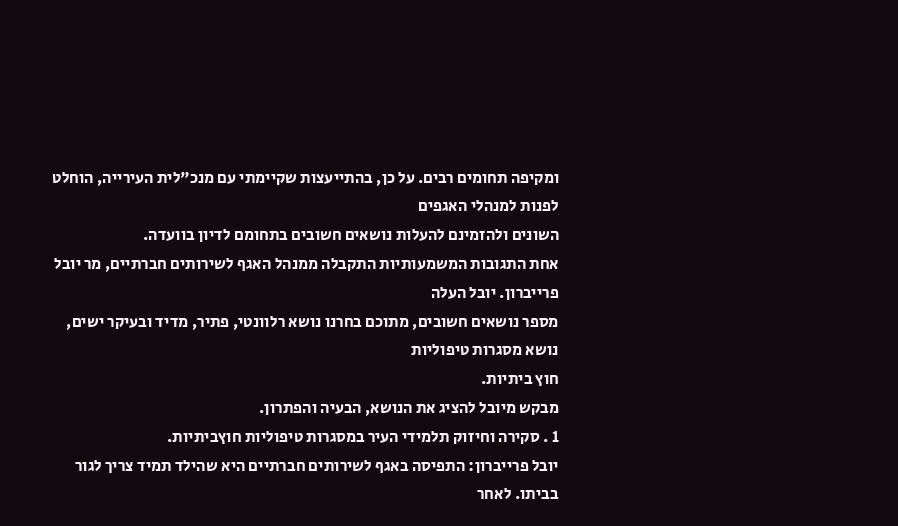ומקיפה תחומים רבים. על כן, בהתייעצות שקיימתי עם מנכ"לית העירייה, הוחלט לפנות למנהלי האגפים
השונים ולהזמינם להעלות נושאים חשובים בתחומם לדיון בוועדה.
אחת התגובות המשמעותיות התקבלה ממנהל האגף לשירותים חברתיים, מר יובל פרייברון. יובל העלה
מספר נושאים חשובים, מתוכם בחרנו נושא רלוונטי, פתיר, מדיד ובעיקר ישים, נושא מסגרות טיפוליות
חוץ ביתיות.
מבקש מיובל להציג את הנושא, הבעיה והפתרון.
1 . סקירה וחיזוק תלמידי העיר במסגרות טיפוליות חוץביתיות.
יובל פרייברון: התפיסה באגף לשירותים חברתיים היא שהילד תמיד צריך לגור בביתו. לאחר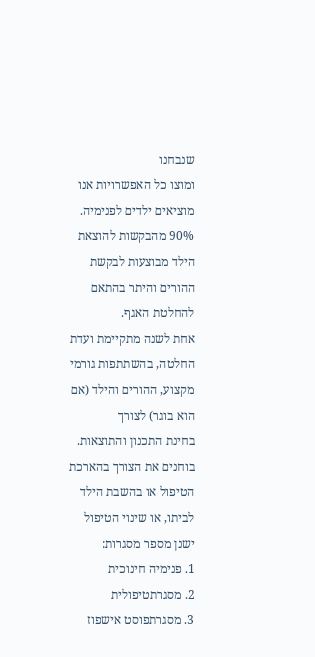שנבחנו
ומוצו כל האפשרויות אנו מוציאים ילדים לפנימיה.
90% מהבקשות להוצאת הילד מבוצעות לבקשת ההורים והיתר בהתאם להחלטת האגף.
אחת לשנה מתקיימת ועדת החלטה, בהשתתפות גורמי מקצוע, ההורים והילד (אם הוא בוגר) לצורך
בחינת התכנון והתוצאות. בוחנים את הצורך בהארכת הטיפול או בהשבת הילד לביתו, או שינוי הטיפול
ישנן מספר מסגרות:
1. פנימיה חינוכית
2. מסגרתטיפולית
3. מסגרתפוסט אישפוז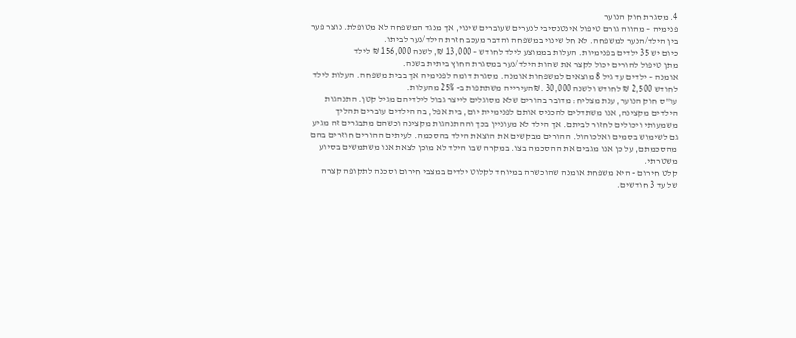4. מסגרת חוק הנוער
פנימיה – מהווה גורם טיפול אינטנסיבי לנערים שעוברים שינוי, אך מנגד המשפחה לא מטופלת. נוצר פער
בין הילד/הנער למשפחה. לא חל שינוי במשפחה והדבר מעכב חזרת הילד/נער לביתו.
כיום יש 35 ילדים בפנימיות. העלות בממוצע לילד לחודש – 13,000 ₪, לשנה 156,000 ₪ לילד
מתן טיפול להורים יכול לקצר את שהות הילד/נער במסגרת החוץ ביתית בשנה.
אומנה – ילדים עד גיל 8 מוצאים למשפחות אומנה. מסגרת דומה לפנימיה אך בבית משפחה. העלות לילד
לחודש 2,500 ₪ לחודש ולשנה 30,000 .₪העירייה משתתפות ב- 25% מהעלות.
עו"ס חוק הנוער, ענת מצליח: מדובר בהורים שלא מסוגלים לייצר גבול לילדיהם מגיל קטן. התנהגות
הילדים מקצינה, אנו משתדלים להכניס אותם לפנימיית יום, בית אפל, בה הילדים עוברים תהליך
משמעותי ויכולים לחזור לביתם. אך הילד לא מעוניין בכך וההתנהגות מקצינה וכשהם מתבגרים זה מגיע
גם לשימוש בסמים ואלכוהול. ההורים מבקשים את הוצאת הילד בהסכמה. לעיתים ההורים חוזרים בהם
מהסכמתם, על כן אנו מגבים את ההסכמה בצו. במקרה שבו הילד לא מוכן לצאת אנו משתמשים בסיוע
משטרתי.
קלט חירום - היא משפחת אומנה שהוכשרה במיוחד לקלוט ילדים במצבי חירום וסכנה לתקופה קצרה
של עד 3 חודשים.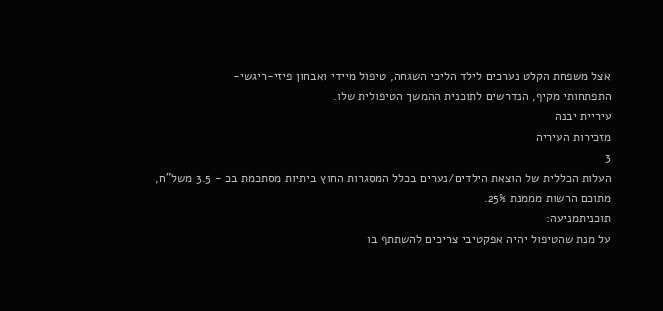אצל משפחת הקלט נערכים לילד הליכי השגחה, טיפול מיידי ואבחון פיזי-ריגשי-
התפתחותי מקיף, הנדרשים לתוכנית ההמשך הטיפולית שלו.
עיריית יבנה
מזכירות העיריה
3
העלות הכללית של הוצאת הילדים/נערים בכלל המסגרות החוץ ביתיות מסתכמת בכ - 3.5 משל"ח,
מתוכם הרשות מממנת 25%.
תוכניתמניעה:
על מנת שהטיפול יהיה אפקטיבי צריכים להשתתף בו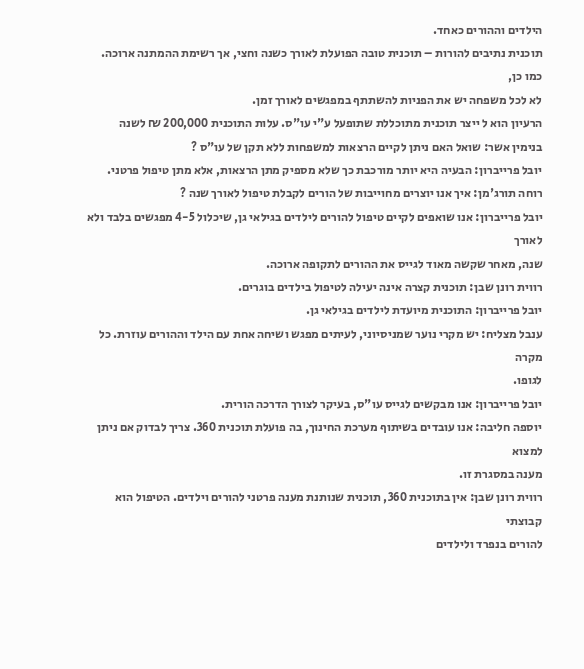הילדים וההורים כאחד.
תוכנית נתיבים להורות – תוכנית טובה הפועלת לאורך כשנה וחצי, אך רשימת ההמתנה ארוכה. כמו כן,
לא לכל משפחה יש את הפניות להשתתף במפגשים לאורך זמן.
הרעיון הוא ל ייצר תוכנית מתוכללת שתופעל ע"י עו"ס. עלות התוכנית 200,000 ₪ לשנה
בנימין אשר: שואל האם ניתן לקיים הרצאות למשפחות ללא תקן של עו"ס ?
יובל פרייברון: הבעיה היא יותר מורכבת כך שלא מספיק מתן הרצאות, אלא מתן טיפול פרטני.
רוחה תורג'מן: איך אנו יוצרים מחוייבות של הורים לקבלת טיפול לאורך שנה ?
יובל פרייברון: אנו שואפים לקיים טיפול להורים לילדים בגילאי גן, שיכלול 4-5 מפגשים בלבד ולא לאורך
שנה, מאחר שקשה מאוד לגייס את ההורים לתקופה ארוכה.
רווית רונן שבן: תוכנית קצרה אינה יעילה לטיפול בילדים בוגרים.
יובל פרייברון: התוכנית מיועדת לילדים בגילאי גן.
ענבל מצליח: יש מקרי נוער שמניסיוני, לעיתים מפגש ושיחה אחת עם הילד וההורים עוזרת. כל מקרה
לגופו.
יובל פרייברון: אנו מבקשים לגייס עו"ס, בעיקר לצורך הדרכה הורית.
יוספה חליבה: אנו עובדים בשיתוף מערכת החינוך, בה פועלת תוכנית 360. צריך לבדוק אם ניתן למצוא
מענה במסגרת זו.
רווית רונן שבן: אין בתוכנית 360, תוכנית שנותנת מענה פרטני להורים וילדים. הטיפול הוא קבוצתי
להורים בנפרד ולילדים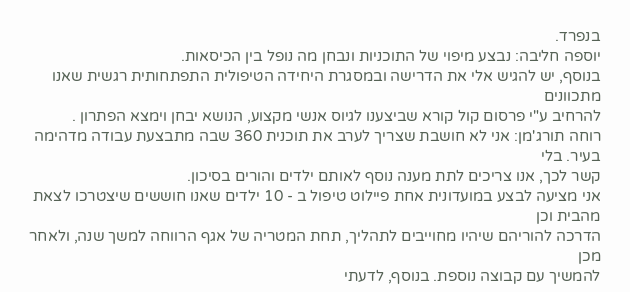בנפרד.
יוספה חליבה: נבצע מיפוי של התוכניות ונבחן מה נופל בין הכיסאות.
בנוסף, יש להגיש אלי את הדרישה ובמסגרת היחידה הטיפולית התפתחותית רגשית שאנו מתכוונים
להרחיב ע"י פרסום קול קורא שביצענו לגיוס אנשי מקצוע, הנושא יבחן וימצא הפתרון .
רוחה תורג'מן: אני לא חושבת שצריך לערב את תוכנית 360 שבה מתבצעת עבודה מדהימה בעיר. בלי
קשר לכך, אנו צריכים לתת מענה נוסף לאותם ילדים והורים בסיכון.
אני מציעה לבצע במועדונית אחת פיילוט טיפול ב - 10 ילדים שאנו חוששים שיצטרכו לצאת מהבית וכן
הדרכה להוריהם שיהיו מחוייבים לתהליך, תחת המטריה של אגף הרווחה למשך שנה, ולאחר מכן
להמשיך עם קבוצה נוספת. בנוסף, לדעתי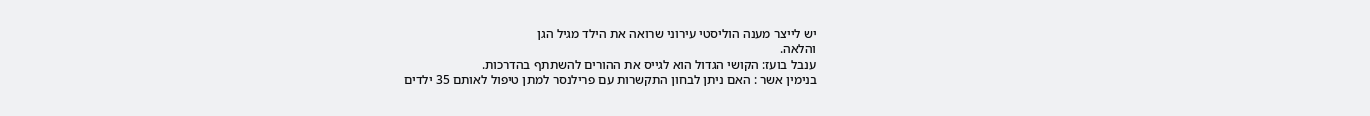יש לייצר מענה הוליסטי עירוני שרואה את הילד מגיל הגן
והלאה.
ענבל בועז: הקושי הגדול הוא לגייס את ההורים להשתתף בהדרכות.
בנימין אשר : האם ניתן לבחון התקשרות עם פרילנסר למתן טיפול לאותם 35 ילדים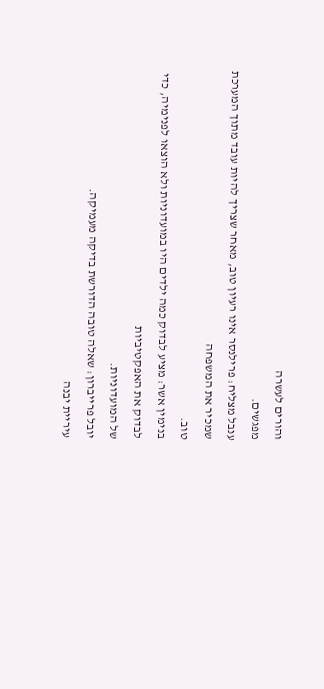והורים לעשרה
מפגשים.
ענבל מצליח: פרילנסר אינו רעיון טוב, מאחר שצריך להיות עובד מתוך המערכת שמכיר את המשפחה
טוב.
בנימין אשר: מציע לבדוק כמה ילדים היו במועדוניות ולא הוצאו לפנימיה, כדי לבדוק את האפקטיביות
של המועדוניות.
יובל פרייברון: שאלה טובה הדורשת בדיקה מעמיקה.
עיריית יבנה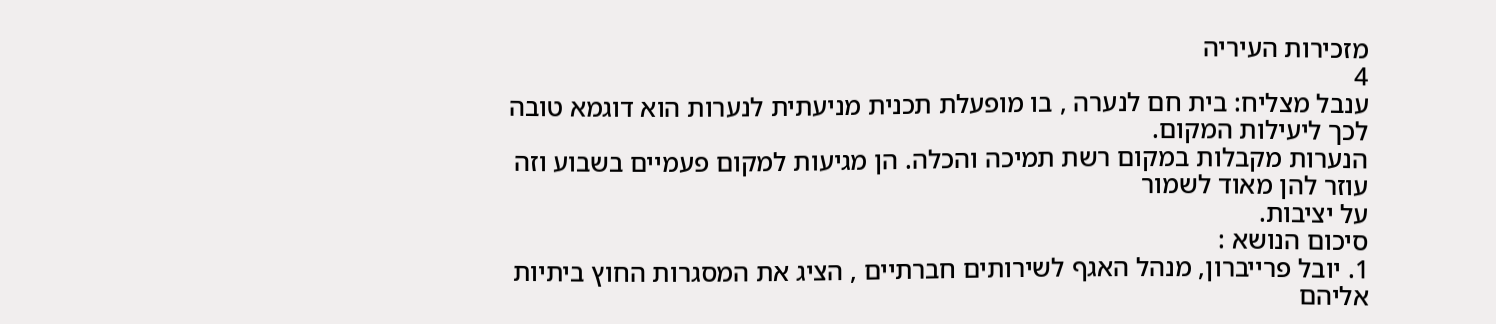מזכירות העיריה
4
ענבל מצליח: בית חם לנערה , בו מופעלת תכנית מניעתית לנערות הוא דוגמא טובה לכך ליעילות המקום.
הנערות מקבלות במקום רשת תמיכה והכלה. הן מגיעות למקום פעמיים בשבוע וזה עוזר להן מאוד לשמור
על יציבות.
סיכום הנושא :
1. יובל פרייברון, מנהל האגף לשירותים חברתיים , הציג את המסגרות החוץ ביתיות אליהם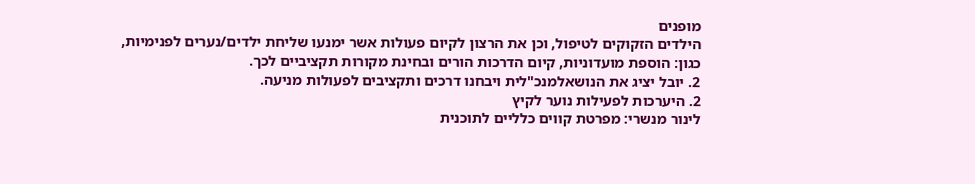מופנים
הילדים הזקוקים לטיפול, וכן את הרצון לקיום פעולות אשר ימנעו שליחת ילדים/נערים לפנימיות,
כגון: הוספת מועדוניות, קיום הדרכות הורים ובחינת מקורות תקציביים לכך.
2. יובל יציג את הנושאלמנכ"לית ויבחנו דרכים ותקציבים לפעולות מניעה.
2. היערכות לפעילות נוער לקיץ
לינור מנשרי: מפרטת קווים כלליים לתוכנית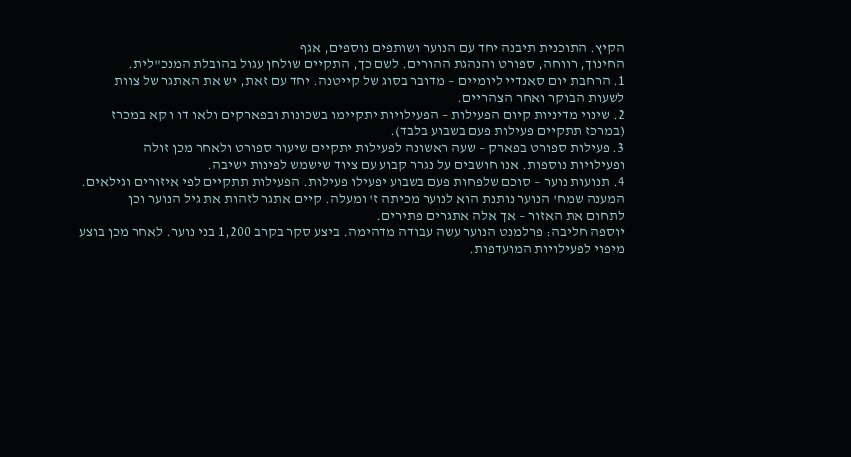הקיץ. התוכנית תיבנה יחד עם הנוער ושותפים נוספים, אגף
החינוך, רווחה, ספורט והנהגת ההורים. לשם כך, התקיים שולחן עגול בהובלת המנכ"לית.
1. הרחבת יום סאנדיי ליומיים – מדובר בסוג של קייטנה. יחד עם זאת, יש את האתגר של צוות
לשעות הבוקר ואחר הצהריים.
2. שינוי מדיניות קיום הפעילות – הפעילויות יתקיימו בשכונות ובפארקים ולאו דו ו קא במכרז
(במרכז תתקיים פעילות פעם בשבוע בלבד).
3. פעילות ספורט בפארק – שעה ראשונה לפעילות יתקיים שיעור ספורט ולאחר מכן זולה
ופעילויות נוספות. אנו חושבים על נגרר קבוע עם ציוד שישמש לפינות ישיבה.
4. תנועות נוער – סוכם שלפחות פעם בשבוע יפעילו פעילות. הפעילות תתקיים לפי איזורים וגילאים.
המענה שמח' הנוער נותנת הוא לנוער מכיתה ז' ומעלה. קיים אתגר לזהות את גיל הנוער וכן
לתחום את האזור – אך אלה אתגרים פתירים.
יוספה חליבה: פרלמנט הנוער עשה עבודה מדהימה. ביצע סקר בקרב 1,200 בני נוער. לאחר מכן בוצע
מיפוי לפעילויות המועדפות.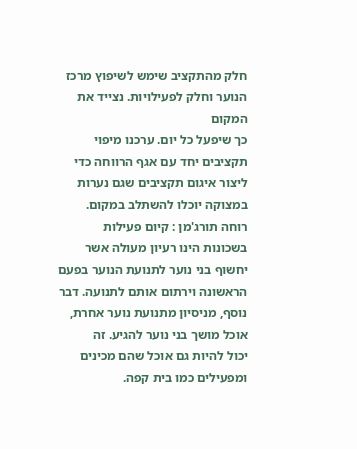חלק מהתקציב שימש לשיפוץ מרכז הנוער וחלק לפעילויות. נצייד את המקום
כך שיפעל כל יום. ערכנו מיפוי תקציבים יחד עם אגף הרווחה כדי ליצור איגום תקציבים שגם נערות
במצוקה יוכלו להשתלב במקום.
רוחה תורג'מן : קיום פעילות בשכונות הינו רעיון מעולה אשר יחשוף בני נוער לתנועת הנוער בפעם
הראשונה וירתום אותם לתנועה. דבר נוסף, מניסיון מתנועת נוער אחרת, אוכל מושך בני נוער להגיע. זה
יכול להיות גם אוכל שהם מכינים ומפעילים כמו בית קפה.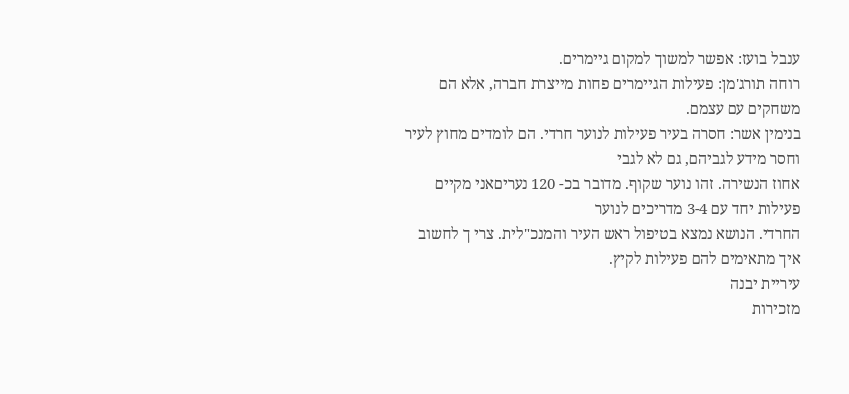ענבל בועז: אפשר למשוך למקום גיימרים.
רוחה תורג'מן: פעילות הגיימרים פחות מייצרת חברה, אלא הם משחקים עם עצמם.
בנימין אשר: חסרה בעיר פעילות לנוער חרדי. הם לומדים מחוץ לעיר וחסר מידע לגביהם, גם לא לגבי
אחוז הנשירה. זהו נוער שקוף. מדובר בכ- 120 נעריםאני מקיים פעילות יחד עם 3-4 מדריכים לנוער
החרדי. הנושא נמצא בטיפול ראש העיר והמנכ"לית. צרי ך לחשוב איך מתאימים להם פעילות לקיץ.
עיריית יבנה
מזכירות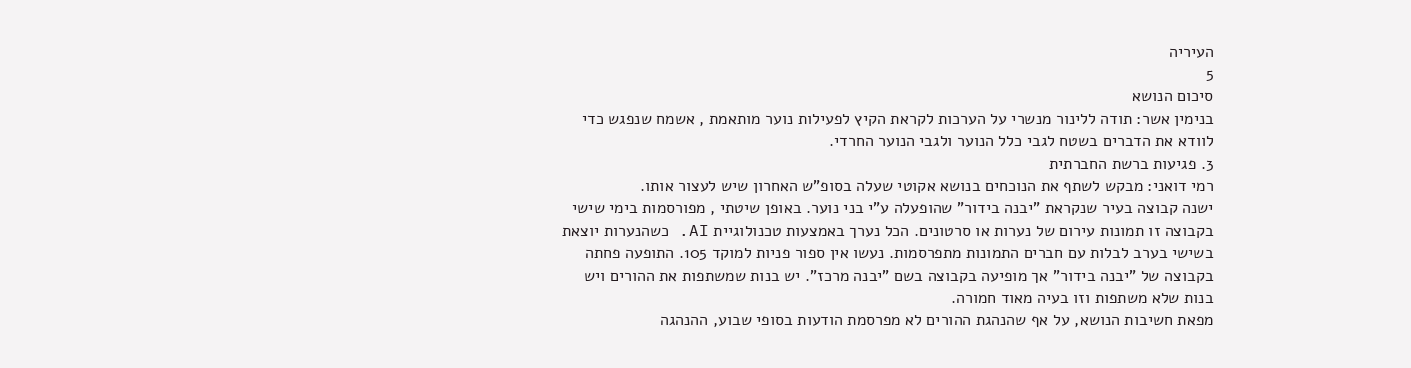העיריה
5
סיכום הנושא
בנימין אשר: תודה ללינור מנשרי על הערכות לקראת הקיץ לפעילות נוער מותאמת , אשמח שנפגש כדי
לוודא את הדברים בשטח לגבי כלל הנוער ולגבי הנוער החרדי.
3. פגיעות ברשת החברתית
רמי דואני: מבקש לשתף את הנוכחים בנושא אקוטי שעלה בסופ"ש האחרון שיש לעצור אותו.
ישנה קבוצה בעיר שנקראת "יבנה בידור" שהופעלה ע"י בני נוער. באופן שיטתי , מפורסמות בימי שישי
בקבוצה זו תמונות עירום של נערות או סרטונים. הכל נערך באמצעות טכנולוגיית AI. כשהנערות יוצאת
בשישי בערב לבלות עם חברים התמונות מתפרסמות. נעשו אין ספור פניות למוקד 105. התופעה פחתה
בקבוצה של "יבנה בידור" אך מופיעה בקבוצה בשם "יבנה מרכז". יש בנות שמשתפות את ההורים ויש
בנות שלא משתפות וזו בעיה מאוד חמורה.
מפאת חשיבות הנושא, על אף שהנהגת ההורים לא מפרסמת הודעות בסופי שבוע, ההנהגה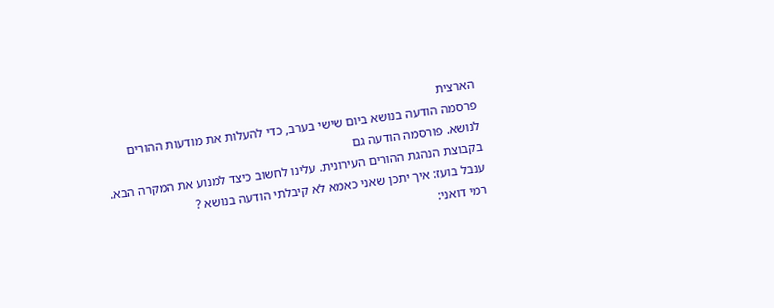הארצית
פרסמה הודעה בנושא ביום שישי בערב, כדי להעלות את מודעות ההורים לנושא. פורסמה הודעה גם
בקבוצת הנהגת ההורים העירונית. עלינו לחשוב כיצד למנוע את המקרה הבא.
ענבל בועז: איך יתכן שאני כאמא לא קיבלתי הודעה בנושא ?
רמי דואני: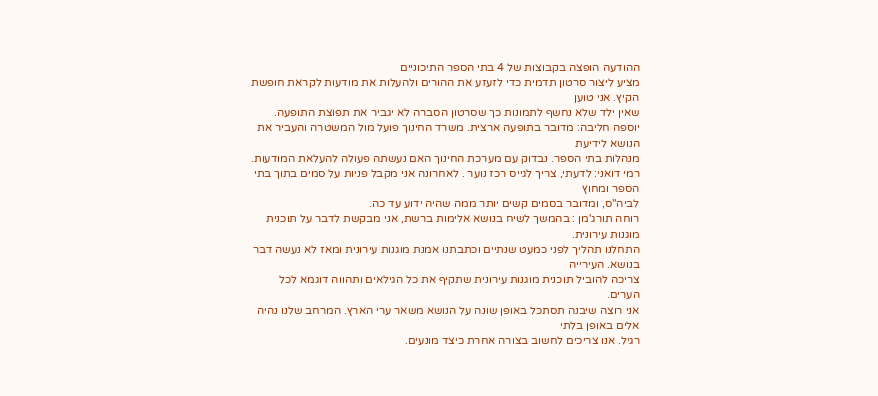ההודעה הופצה בקבוצות של 4 בתי הספר התיכוניים
מציע ליצור סרטון תדמית כדי לזעזע את ההורים ולהעלות את מודעות לקראת חופשת הקיץ. אני טוען
שאין ילד שלא נחשף לתמונות כך שסרטון הסברה לא יגביר את תפוצת התופעה.
יוספה חליבה: מדובר בתופעה ארצית. משרד החינוך פועל מול המשטרה והעביר את הנושא לידיעת
מנהלות בתי הספר. נבדוק עם מערכת החינוך האם נעשתה פעולה להעלאת המודעות.
רמי דואני: לדעתי, צריך לגייס רכז נוער . לאחרונה אני מקבל פניות על סמים בתוך בתי הספר ומחוץ
לביה"ס, ומדובר בסמים קשים יותר ממה שהיה ידוע עד כה.
רוחה תורג'מן : בהמשך לשיח בנושא אלימות ברשת, אני מבקשת לדבר על תוכנית מוגנות עירונית.
התחלנו תהליך לפני כמעט שנתיים וכתבתנו אמנת מוגנות עירונית ומאז לא נעשה דבר בנושא. העירייה
צריכה להוביל תוכנית מוגנות עירונית שתקיף את כל הגילאים ותהווה דוגמא לכל הערים.
אני רוצה שיבנה תסתכל באופן שונה על הנושא משאר ערי הארץ. המרחב שלנו נהיה אלים באופן בלתי
רגיל. אנו צריכים לחשוב בצורה אחרת כיצד מונעים.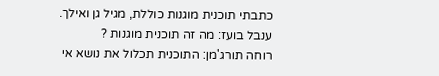כתבתי תוכנית מוגנות כוללת, מגיל גן ואילך.
ענבל בועז: מה זה תוכנית מוגנות ?
רוחה תורג'מן: התוכנית תכלול את נושא אי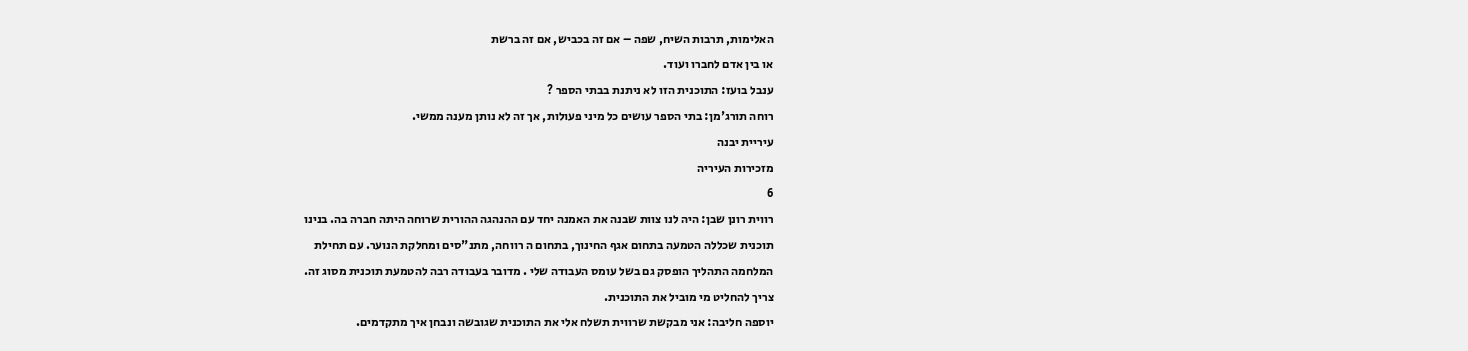האלימות, תרבות השיח, שפה – אם זה בכביש, אם זה ברשת
או בין אדם לחברו ועוד.
ענבל בועז: התוכנית הזו לא ניתנת בבתי הספר ?
רוחה תורג'מן: בתי הספר עושים כל מיני פעולות, אך זה לא נותן מענה ממשי.
עיריית יבנה
מזכירות העיריה
6
רווית רונן שבן: היה לנו צוות שבנה את האמנה יחד עם ההנהגה ההורית שרוחה היתה חברה בה. בנינו
תוכנית שכללה הטמעה בתחום אגף החינוך, בתחום ה רווחה, מתנ"סים ומחלקת הנוער. עם תחילת
המלחמה התהליך הופסק גם בשל עומס העבודה שלי . מדובר בעבודה רבה להטמעת תוכנית מסוג זה.
צריך להחליט מי מוביל את התוכנית.
יוספה חליבה: אני מבקשת שרווית תשלח אלי את התוכנית שגובשה ונבחן איך מתקדמים.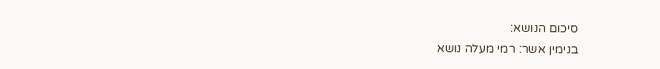סיכום הנושא:
בנימין אשר: רמי מעלה נושא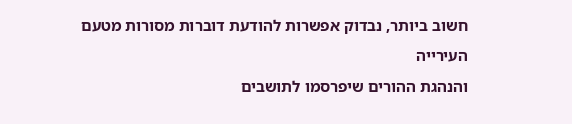חשוב ביותר, נבדוק אפשרות להודעת דוברות מסורות מטעם העירייה
והנהגת ההורים שיפרסמו לתושבים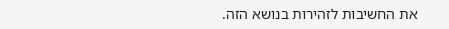את החשיבות לזהירות בנושא הזה.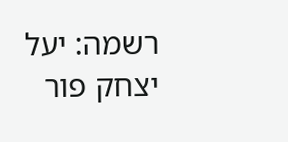רשמה: יעל יצחק פור